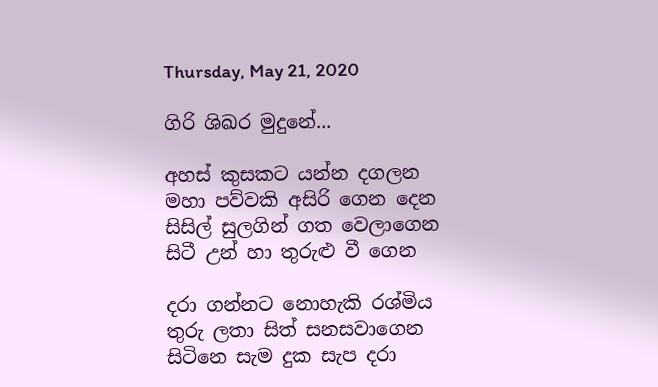Thursday, May 21, 2020

ගිරි ශිඛර මුදුනේ...

අහස් කුසකට යන්න දගලන
මහා පව්වකි අසිරි ගෙන දෙන
සිසිල් සුලගින් ගත වෙලාගෙන
සිටී උන් හා තුරුළු වී ගෙන

දරා ගන්නට නොහැකි රශ්මිය
තුරු ලතා සිත් සනසවාගෙන
සිටිනෙ සැම දුක සැප දරා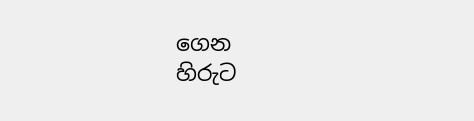ගෙන
හිරුට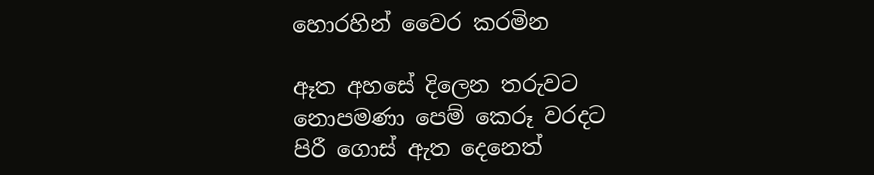හොරහින් වෛර කරමින

ඈත අහසේ දිලෙන තරුවට
නොපමණා පෙම් කෙරූ වරදට
පිරී ගොස් ඇත දෙනෙත්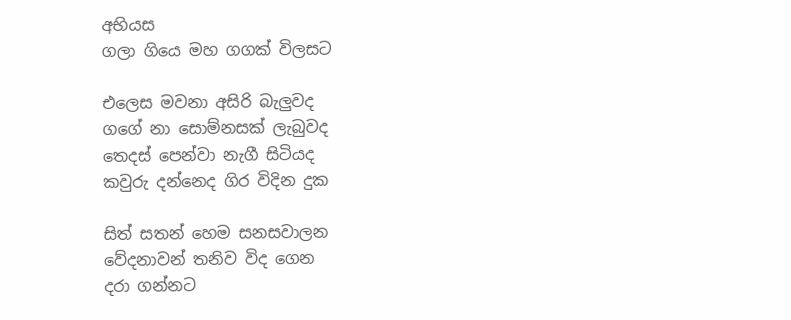අභියස
ගලා ගියෙ මහ ගගක් විලසට

එලෙස මවනා අසිරි බැලුවද
ගගේ නා සොම්නසක් ලැබුවද
තෙදස් පෙන්වා නැගී සිටියද
කවුරු දන්නෙද ගිර විදින දුක

සිත් සතන් හෙම සනසවාලන
වේදනාවන් තනිව විද ගෙන
දරා ගන්නට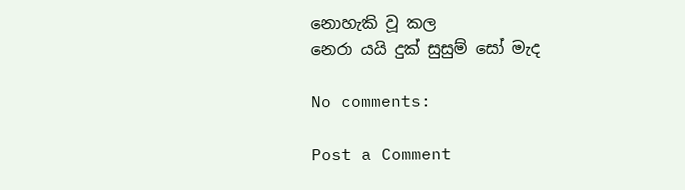නොහැකි වූ කල
නෙරා යයි දුක් සුසුම් සෝ මැද

No comments:

Post a Comment